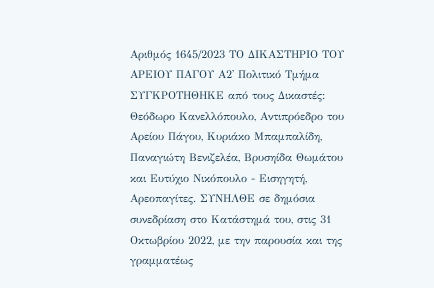Αριθμός 1645/2023 ΤΟ ΔΙΚΑΣΤΗΡΙΟ ΤΟΥ ΑΡΕΙΟΥ ΠΑΓΟΥ Α2' Πολιτικό Τμήμα ΣΥΓΚΡΟΤΗΘΗΚΕ από τους Δικαστές: Θεόδωρο Κανελλόπουλο, Αντιπρόεδρο του Αρείου Πάγου, Κυριάκο Μπαμπαλίδη, Παναγιώτη Βενιζελέα, Βρυσηίδα Θωμάτου και Ευτύχιο Νικόπουλο - Εισηγητή, Αρεοπαγίτες. ΣΥΝΗΛΘΕ σε δημόσια συνεδρίαση στο Κατάστημά του, στις 31 Οκτωβρίου 2022, με την παρουσία και της γραμματέως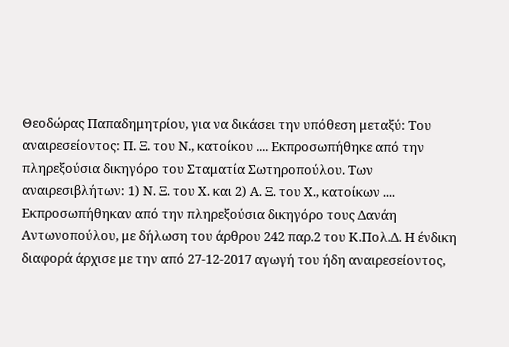Θεοδώρας Παπαδημητρίου, για να δικάσει την υπόθεση μεταξύ: Του αναιρεσείοντος: Π. Ξ. του Ν., κατοίκου .... Εκπροσωπήθηκε από την πληρεξούσια δικηγόρο του Σταματία Σωτηροπούλου. Των αναιρεσιβλήτων: 1) Ν. Ξ. του Χ. και 2) Α. Ξ. του Χ., κατοίκων .... Εκπροσωπήθηκαν από την πληρεξούσια δικηγόρο τους Δανάη Αντωνοπούλου, με δήλωση του άρθρου 242 παρ.2 του Κ.Πολ.Δ. Η ένδικη διαφορά άρχισε με την από 27-12-2017 αγωγή του ήδη αναιρεσείοντος,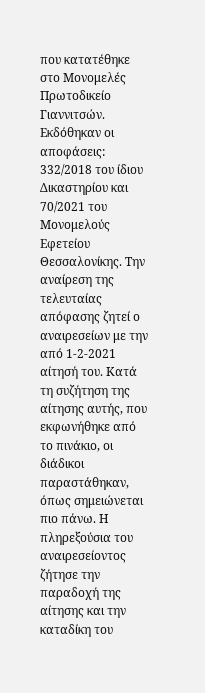που κατατέθηκε στο Μονομελές Πρωτοδικείο Γιαννιτσών. Εκδόθηκαν οι αποφάσεις: 332/2018 του ίδιου Δικαστηρίου και 70/2021 του Μονομελούς Εφετείου Θεσσαλονίκης. Την αναίρεση της τελευταίας απόφασης ζητεί ο αναιρεσείων με την από 1-2-2021 αίτησή του. Κατά τη συζήτηση της αίτησης αυτής, που εκφωνήθηκε από το πινάκιο, οι διάδικοι παραστάθηκαν, όπως σημειώνεται πιο πάνω. Η πληρεξούσια του αναιρεσείοντος ζήτησε την παραδοχή της αίτησης και την καταδίκη του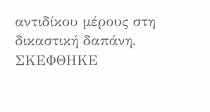αντιδίκου μέρους στη δικαστική δαπάνη. ΣΚΕΦΘΗΚΕ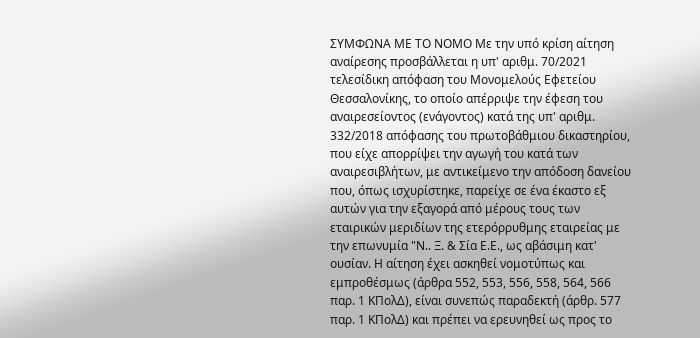ΣΥΜΦΩΝΑ ΜΕ ΤΟ ΝΟΜΟ Με την υπό κρίση αίτηση αναίρεσης προσβάλλεται η υπ' αριθμ. 70/2021 τελεσίδικη απόφαση του Μονομελούς Εφετείου Θεσσαλονίκης, το οποίο απέρριψε την έφεση του αναιρεσείοντος (ενάγοντος) κατά της υπ' αριθμ. 332/2018 απόφασης του πρωτοβάθμιου δικαστηρίου, που είχε απορρίψει την αγωγή του κατά των αναιρεσιβλήτων, με αντικείμενο την απόδοση δανείου που, όπως ισχυρίστηκε, παρείχε σε ένα έκαστο εξ αυτών για την εξαγορά από μέρους τους των εταιρικών μεριδίων της ετερόρρυθμης εταιρείας με την επωνυμία "Ν.. Ξ. & Σία Ε.Ε., ως αβάσιμη κατ' ουσίαν. Η αίτηση έχει ασκηθεί νομοτύπως και εμπροθέσμως (άρθρα 552, 553, 556, 558, 564, 566 παρ. 1 ΚΠολΔ), είναι συνεπώς παραδεκτή (άρθρ. 577 παρ. 1 ΚΠολΔ) και πρέπει να ερευνηθεί ως προς το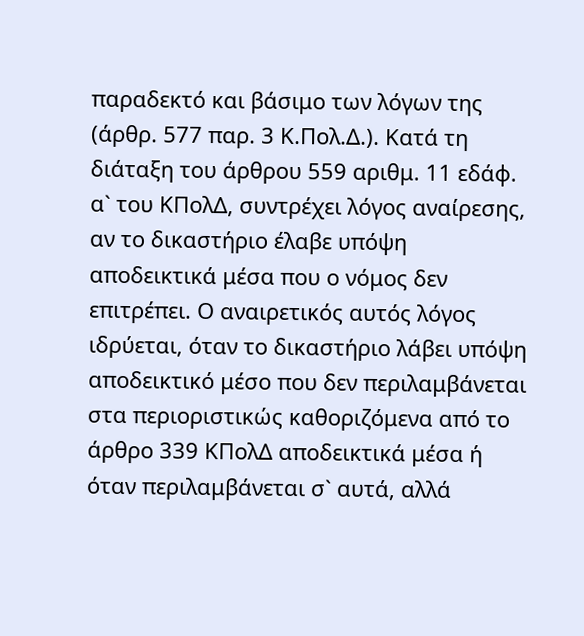παραδεκτό και βάσιμο των λόγων της (άρθρ. 577 παρ. 3 Κ.Πολ.Δ.). Κατά τη διάταξη του άρθρου 559 αριθμ. 11 εδάφ. α` του ΚΠολΔ, συντρέχει λόγος αναίρεσης, αν το δικαστήριο έλαβε υπόψη αποδεικτικά μέσα που ο νόμος δεν επιτρέπει. Ο αναιρετικός αυτός λόγος ιδρύεται, όταν το δικαστήριο λάβει υπόψη αποδεικτικό μέσο που δεν περιλαμβάνεται στα περιοριστικώς καθοριζόμενα από το άρθρο 339 ΚΠολΔ αποδεικτικά μέσα ή όταν περιλαμβάνεται σ` αυτά, αλλά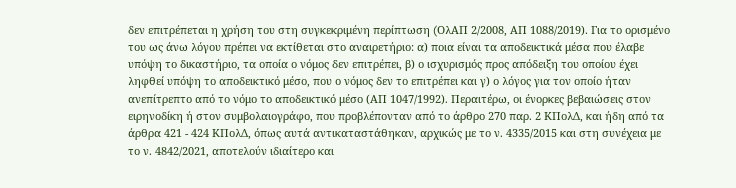δεν επιτρέπεται η χρήση του στη συγκεκριμένη περίπτωση (OλΑΠ 2/2008, ΑΠ 1088/2019). Για το ορισμένο του ως άνω λόγου πρέπει να εκτίθεται στο αναιρετήριο: α) ποια είναι τα αποδεικτικά μέσα που έλαβε υπόψη το δικαστήριο, τα οποία ο νόμος δεν επιτρέπει, β) ο ισχυρισμός προς απόδειξη του οποίου έχει ληφθεί υπόψη το αποδεικτικό μέσο, που ο νόμος δεν το επιτρέπει και γ) ο λόγος για τον οποίο ήταν ανεπίτρεπτο από το νόμο το αποδεικτικό μέσο (ΑΠ 1047/1992). Περαιτέρω, οι ένορκες βεβαιώσεις στον ειρηνοδίκη ή στον συμβολαιογράφο, που προβλέπονταν από το άρθρο 270 παρ. 2 ΚΠολΔ, και ήδη από τα άρθρα 421 - 424 ΚΠολΔ, όπως αυτά αντικαταστάθηκαν, αρχικώς με το ν. 4335/2015 και στη συνέχεια με το ν. 4842/2021, αποτελούν ιδιαίτερο και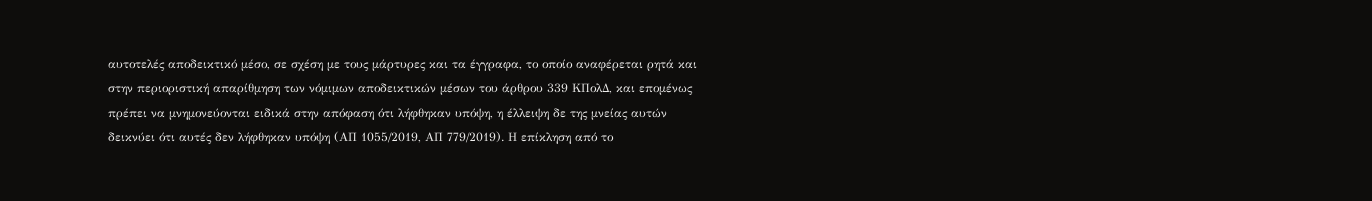αυτοτελές αποδεικτικό μέσο, σε σχέση με τους μάρτυρες και τα έγγραφα, το οποίο αναφέρεται ρητά και στην περιοριστική απαρίθμηση των νόμιμων αποδεικτικών μέσων του άρθρου 339 ΚΠολΔ, και επομένως πρέπει να μνημονεύονται ειδικά στην απόφαση ότι λήφθηκαν υπόψη, η έλλειψη δε της μνείας αυτών δεικνύει ότι αυτές δεν λήφθηκαν υπόψη (ΑΠ 1055/2019, ΑΠ 779/2019). Η επίκληση από το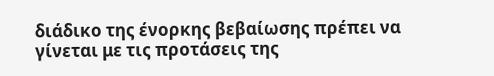διάδικο της ένορκης βεβαίωσης πρέπει να γίνεται με τις προτάσεις της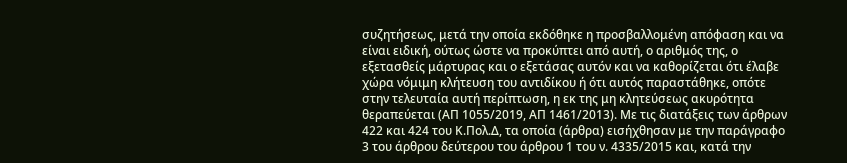συζητήσεως, μετά την οποία εκδόθηκε η προσβαλλομένη απόφαση και να είναι ειδική, ούτως ώστε να προκύπτει από αυτή, ο αριθμός της, ο εξετασθείς μάρτυρας και ο εξετάσας αυτόν και να καθορίζεται ότι έλαβε χώρα νόμιμη κλήτευση του αντιδίκου ή ότι αυτός παραστάθηκε, οπότε στην τελευταία αυτή περίπτωση, η εκ της μη κλητεύσεως ακυρότητα θεραπεύεται (ΑΠ 1055/2019, ΑΠ 1461/2013). Με τις διατάξεις των άρθρων 422 και 424 του Κ.Πολ.Δ, τα οποία (άρθρα) εισήχθησαν με την παράγραφο 3 του άρθρου δεύτερου του άρθρου 1 του ν. 4335/2015 και, κατά την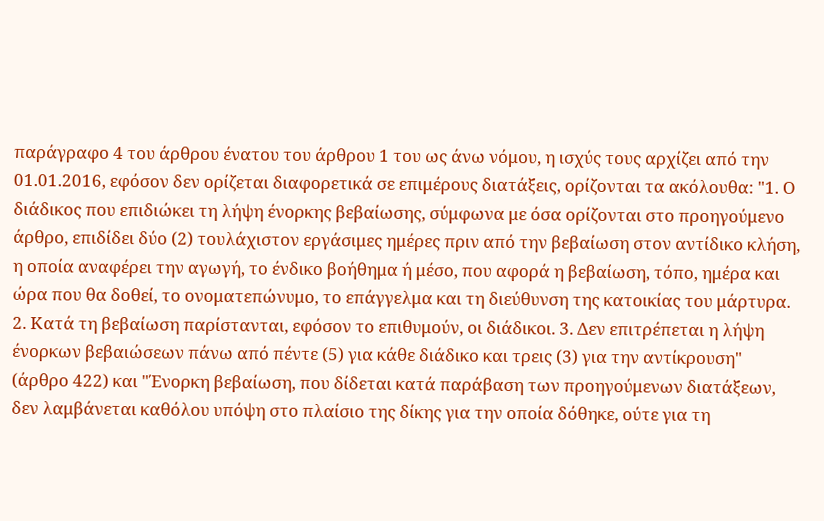παράγραφο 4 του άρθρου ένατου του άρθρου 1 του ως άνω νόμου, η ισχύς τους αρχίζει από την 01.01.2016, εφόσον δεν ορίζεται διαφορετικά σε επιμέρους διατάξεις, ορίζονται τα ακόλουθα: "1. Ο διάδικος που επιδιώκει τη λήψη ένορκης βεβαίωσης, σύμφωνα με όσα ορίζονται στο προηγούμενο άρθρο, επιδίδει δύο (2) τουλάχιστον εργάσιμες ημέρες πριν από την βεβαίωση στον αντίδικο κλήση, η οποία αναφέρει την αγωγή, το ένδικο βοήθημα ή μέσο, που αφορά η βεβαίωση, τόπο, ημέρα και ώρα που θα δοθεί, το ονοματεπώνυμο, το επάγγελμα και τη διεύθυνση της κατοικίας του μάρτυρα. 2. Κατά τη βεβαίωση παρίστανται, εφόσον το επιθυμούν, οι διάδικοι. 3. Δεν επιτρέπεται η λήψη ένορκων βεβαιώσεων πάνω από πέντε (5) για κάθε διάδικο και τρεις (3) για την αντίκρουση" (άρθρο 422) και "Ένορκη βεβαίωση, που δίδεται κατά παράβαση των προηγούμενων διατάξεων, δεν λαμβάνεται καθόλου υπόψη στο πλαίσιο της δίκης για την οποία δόθηκε, ούτε για τη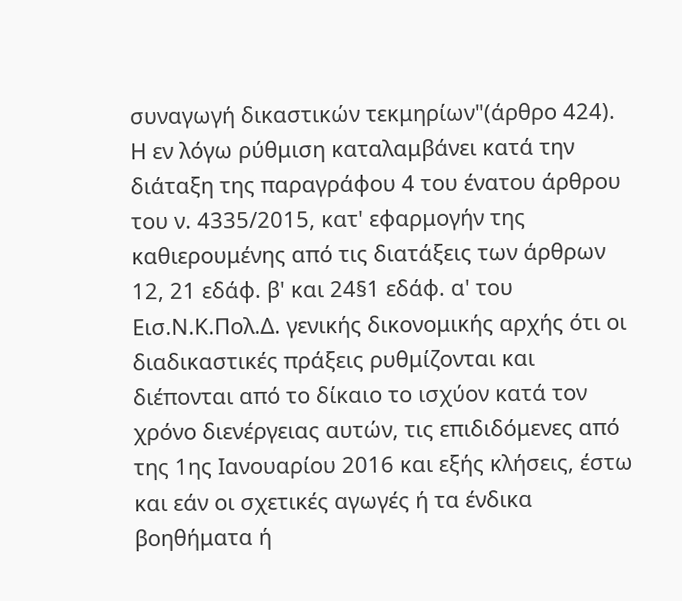συναγωγή δικαστικών τεκμηρίων"(άρθρο 424). Η εν λόγω ρύθμιση καταλαμβάνει κατά την διάταξη της παραγράφου 4 του ένατου άρθρου του ν. 4335/2015, κατ' εφαρμογήν της καθιερουμένης από τις διατάξεις των άρθρων 12, 21 εδάφ. β' και 24§1 εδάφ. α' του Εισ.Ν.Κ.Πολ.Δ. γενικής δικονομικής αρχής ότι οι διαδικαστικές πράξεις ρυθμίζονται και διέπονται από το δίκαιο το ισχύον κατά τον χρόνο διενέργειας αυτών, τις επιδιδόμενες από της 1ης Ιανουαρίου 2016 και εξής κλήσεις, έστω και εάν οι σχετικές αγωγές ή τα ένδικα βοηθήματα ή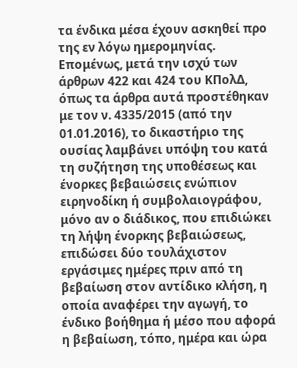τα ένδικα μέσα έχουν ασκηθεί προ της εν λόγω ημερομηνίας. Επομένως, μετά την ισχύ των άρθρων 422 και 424 του ΚΠολΔ, όπως τα άρθρα αυτά προστέθηκαν με τον ν. 4335/2015 (από την 01.01.2016), το δικαστήριο της ουσίας λαμβάνει υπόψη του κατά τη συζήτηση της υποθέσεως και ένορκες βεβαιώσεις ενώπιον ειρηνοδίκη ή συμβολαιογράφου, μόνο αν ο διάδικος, που επιδιώκει τη λήψη ένορκης βεβαιώσεως, επιδώσει δύο τουλάχιστον εργάσιμες ημέρες πριν από τη βεβαίωση στον αντίδικο κλήση, η οποία αναφέρει την αγωγή, το ένδικο βοήθημα ή μέσο που αφορά η βεβαίωση, τόπο, ημέρα και ώρα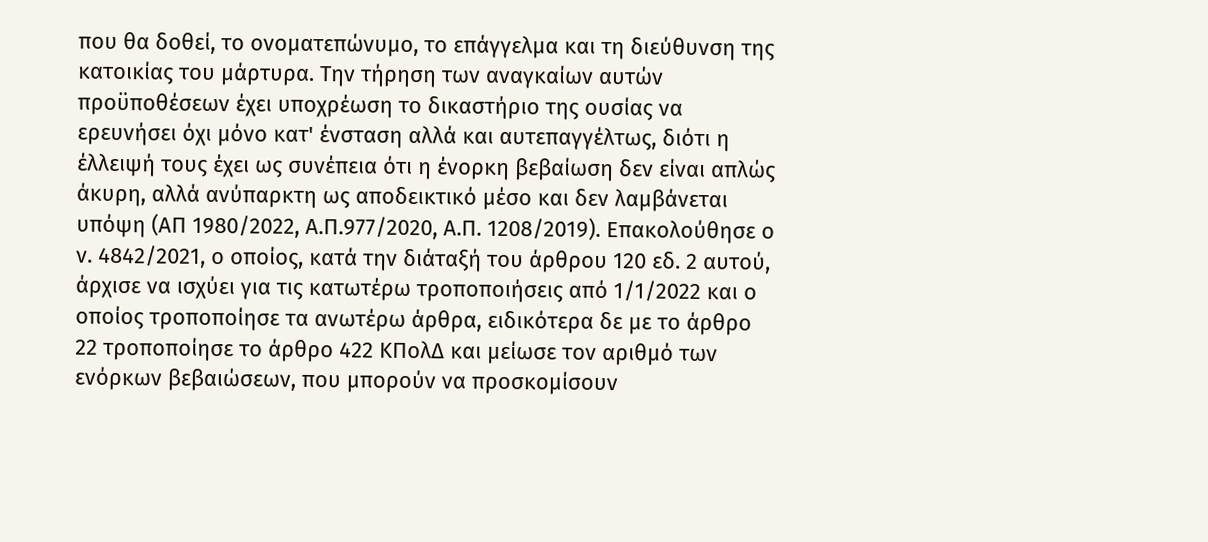που θα δοθεί, το ονοματεπώνυμο, το επάγγελμα και τη διεύθυνση της κατοικίας του μάρτυρα. Την τήρηση των αναγκαίων αυτών προϋποθέσεων έχει υποχρέωση το δικαστήριο της ουσίας να ερευνήσει όχι μόνο κατ' ένσταση αλλά και αυτεπαγγέλτως, διότι η έλλειψή τους έχει ως συνέπεια ότι η ένορκη βεβαίωση δεν είναι απλώς άκυρη, αλλά ανύπαρκτη ως αποδεικτικό μέσο και δεν λαμβάνεται υπόψη (ΑΠ 1980/2022, Α.Π.977/2020, Α.Π. 1208/2019). Επακολούθησε ο ν. 4842/2021, ο οποίος, κατά την διάταξή του άρθρου 120 εδ. 2 αυτού, άρχισε να ισχύει για τις κατωτέρω τροποποιήσεις από 1/1/2022 και ο οποίος τροποποίησε τα ανωτέρω άρθρα, ειδικότερα δε με το άρθρο 22 τροποποίησε το άρθρο 422 ΚΠολΔ και μείωσε τον αριθμό των ενόρκων βεβαιώσεων, που μπορούν να προσκομίσουν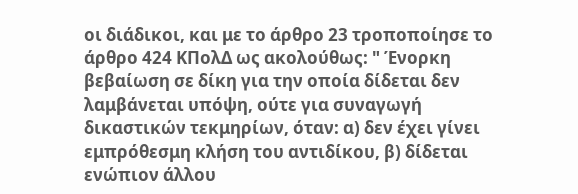οι διάδικοι, και με το άρθρο 23 τροποποίησε το άρθρο 424 ΚΠολΔ ως ακολούθως: " Ένορκη βεβαίωση σε δίκη για την οποία δίδεται δεν λαμβάνεται υπόψη, ούτε για συναγωγή δικαστικών τεκμηρίων, όταν: α) δεν έχει γίνει εμπρόθεσμη κλήση του αντιδίκου, β) δίδεται ενώπιον άλλου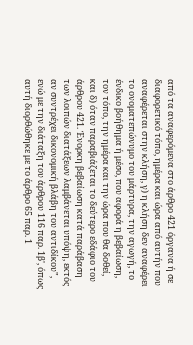από τα αναφερόμενα στο άρθρο 421 όργανα ή σε διαφορετικό τόπο, ημέρα και ώρα από αυτήν που αναφέρεται στην κλήση, γ) η κλήση δεν αναφέρει το ονοματεπώνυμο του μάρτυρα, την αγωγή, το ένδικο βοήθημα ή μέσο, που αφορά η βεβαίωση, τον τόπο, την ημέρα και την ώρα που θα δοθεί, και δ) όταν παραβιάζεται το δεύτερο εδάφιο του άρθρου 421. Ένορκη βεβαίωση κατά παράβαση των λοιπών διατάξεων λαμβάνεται υπόψη, εκτός αν συντρέχει δικονομική βλάβη του αντιδίκου", ενώ με την διάταξη του άρθρου 116 παρ. 1β', όπως αυτή διορθώθηκε με το άρθρο 65 παρ. 1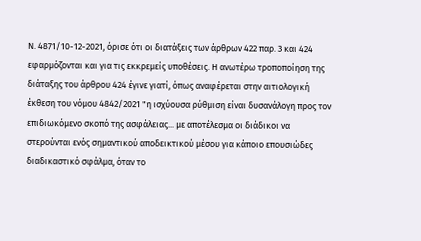Ν. 4871/10-12-2021, όρισε ότι οι διατάξεις των άρθρων 422 παρ. 3 και 424 εφαρμόζονται και για τις εκκρεμείς υποθέσεις. Η ανωτέρω τροποποίηση της διάταξης του άρθρου 424 έγινε γιατί, όπως αναφέρεται στην αιτιολογική έκθεση του νόμου 4842/2021 "η ισχύουσα ρύθμιση είναι δυσανάλογη προς τον επιδιωκόμενο σκοπό της ασφάλειας... με αποτέλεσμα οι διάδικοι να στερούνται ενός σημαντικού αποδεικτικού μέσου για κάποιο επουσιώδες διαδικαστικό σφάλμα, όταν το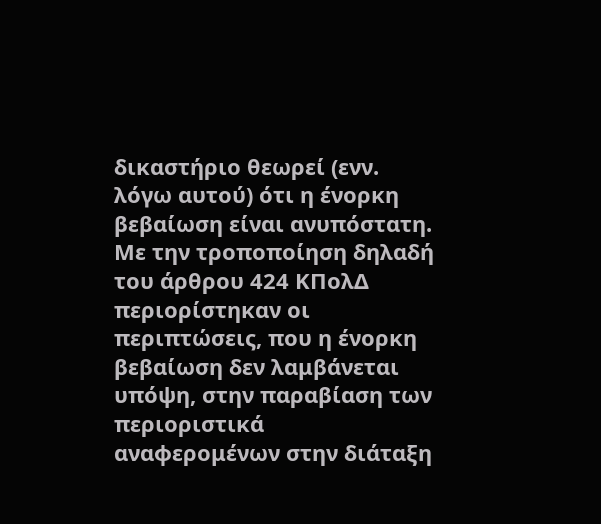δικαστήριο θεωρεί (ενν. λόγω αυτού) ότι η ένορκη βεβαίωση είναι ανυπόστατη. Με την τροποποίηση δηλαδή του άρθρου 424 ΚΠολΔ περιορίστηκαν οι περιπτώσεις, που η ένορκη βεβαίωση δεν λαμβάνεται υπόψη, στην παραβίαση των περιοριστικά αναφερομένων στην διάταξη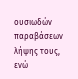ουσιωδών παραβάσεων λήψης τους, ενώ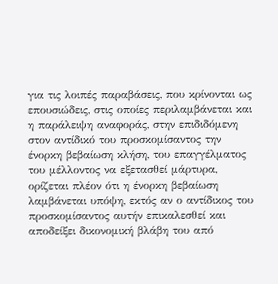για τις λοιπές παραβάσεις, που κρίνονται ως επουσιώδεις, στις οποίες περιλαμβάνεται και η παράλειψη αναφοράς, στην επιδιδόμενη στον αντίδικό του προσκομίσαντος την ένορκη βεβαίωση κλήση, του επαγγέλματος του μέλλοντος να εξετασθεί μάρτυρα, ορίζεται πλέον ότι η ένορκη βεβαίωση λαμβάνεται υπόψη, εκτός αν ο αντίδικος του προσκομίσαντος αυτήν επικαλεσθεί και αποδείξει δικονομική βλάβη του από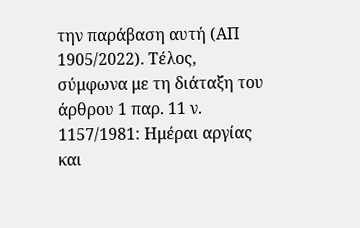την παράβαση αυτή (ΑΠ 1905/2022). Τέλος, σύμφωνα με τη διάταξη του άρθρου 1 παρ. 11 ν. 1157/1981: Ημέραι αργίας και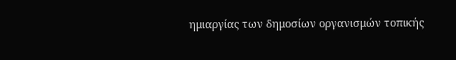ημιαργίας των δημοσίων οργανισμών τοπικής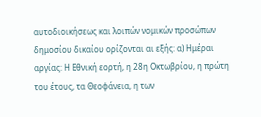αυτοδιοικήσεως και λοιπών νομικών προσώπων δημοσίου δικαίου ορίζονται αι εξής: α) Ημέραι αργίας: Η Εθνική εορτή, η 28η Οκτωβρίου, η πρώτη του έτους, τα Θεοφάνεια, η των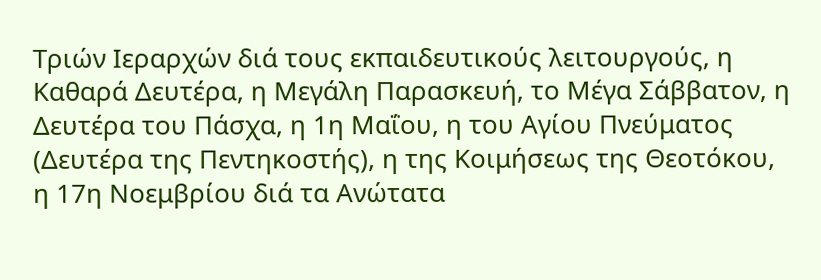Τριών Ιεραρχών διά τους εκπαιδευτικούς λειτουργούς, η Καθαρά Δευτέρα, η Μεγάλη Παρασκευή, το Μέγα Σάββατον, η Δευτέρα του Πάσχα, η 1η Μαΐου, η του Αγίου Πνεύματος (Δευτέρα της Πεντηκοστής), η της Κοιμήσεως της Θεοτόκου, η 17η Νοεμβρίου διά τα Ανώτατα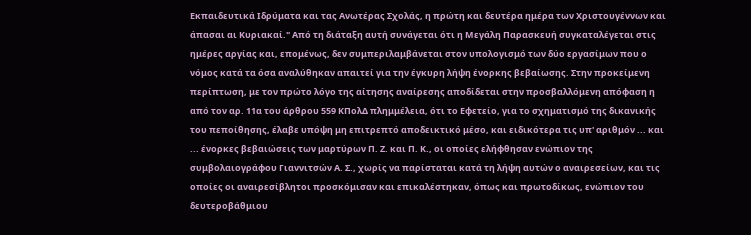Εκπαιδευτικά Ιδρύματα και τας Ανωτέρας Σχολάς, η πρώτη και δευτέρα ημέρα των Χριστουγέννων και άπασαι αι Κυριακαί." Από τη διάταξη αυτή συνάγεται ότι η Μεγάλη Παρασκευή συγκαταλέγεται στις ημέρες αργίας και, επομένως, δεν συμπεριλαμβάνεται στον υπολογισμό των δύο εργασίμων που ο νόμος κατά τα όσα αναλύθηκαν απαιτεί για την έγκυρη λήψη ένορκης βεβαίωσης. Στην προκείμενη περίπτωση, με τον πρώτο λόγο της αίτησης αναίρεσης αποδίδεται στην προσβαλλόμενη απόφαση η από τον αρ. 11α του άρθρου 559 ΚΠολΔ πλημμέλεια, ότι το Εφετείο, για το σχηματισμό της δικανικής του πεποίθησης, έλαβε υπόψη μη επιτρεπτό αποδεικτικό μέσο, και ειδικότερα τις υπ' αριθμόν ... και ... ένορκες βεβαιώσεις των μαρτύρων Π. Ζ. και Π. Κ., οι οποίες ελήφθησαν ενώπιον της συμβολαιογράφου Γιαννιτσών Α. Σ., χωρίς να παρίσταται κατά τη λήψη αυτών ο αναιρεσείων, και τις οποίες οι αναιρεσίβλητοι προσκόμισαν και επικαλέστηκαν, όπως και πρωτοδίκως, ενώπιον του δευτεροβάθμιου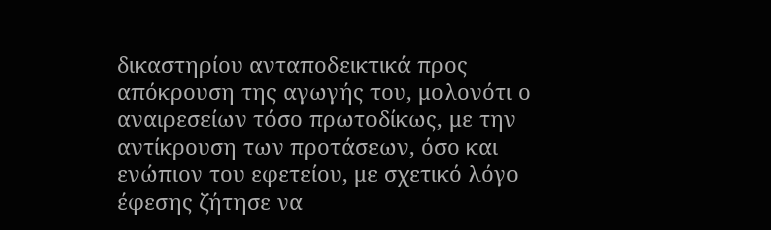δικαστηρίου ανταποδεικτικά προς απόκρουση της αγωγής του, μολονότι ο αναιρεσείων τόσο πρωτοδίκως, με την αντίκρουση των προτάσεων, όσο και ενώπιον του εφετείου, με σχετικό λόγο έφεσης ζήτησε να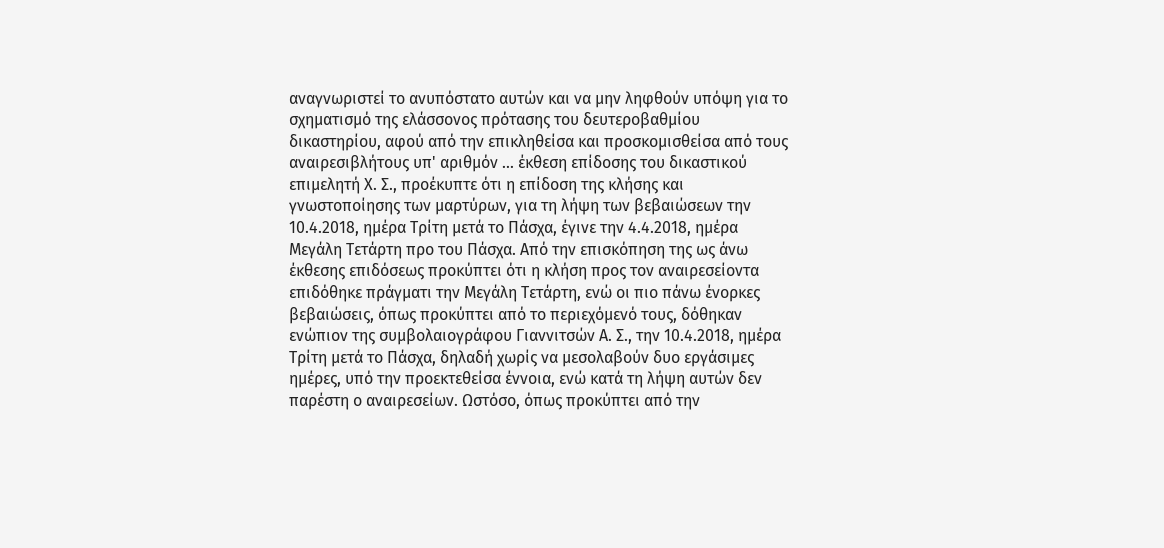αναγνωριστεί το ανυπόστατο αυτών και να μην ληφθούν υπόψη για το σχηματισμό της ελάσσονος πρότασης του δευτεροβαθμίου δικαστηρίου, αφού από την επικληθείσα και προσκομισθείσα από τους αναιρεσιβλήτους υπ' αριθμόν ... έκθεση επίδοσης του δικαστικού επιμελητή Χ. Σ., προέκυπτε ότι η επίδοση της κλήσης και γνωστοποίησης των μαρτύρων, για τη λήψη των βεβαιώσεων την 10.4.2018, ημέρα Τρίτη μετά το Πάσχα, έγινε την 4.4.2018, ημέρα Μεγάλη Τετάρτη προ του Πάσχα. Από την επισκόπηση της ως άνω έκθεσης επιδόσεως προκύπτει ότι η κλήση προς τον αναιρεσείοντα επιδόθηκε πράγματι την Μεγάλη Τετάρτη, ενώ οι πιο πάνω ένορκες βεβαιώσεις, όπως προκύπτει από το περιεχόμενό τους, δόθηκαν ενώπιον της συμβολαιογράφου Γιαννιτσών Α. Σ., την 10.4.2018, ημέρα Τρίτη μετά το Πάσχα, δηλαδή χωρίς να μεσολαβούν δυο εργάσιμες ημέρες, υπό την προεκτεθείσα έννοια, ενώ κατά τη λήψη αυτών δεν παρέστη ο αναιρεσείων. Ωστόσο, όπως προκύπτει από την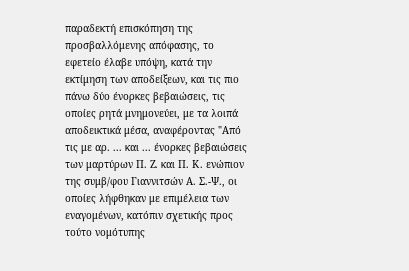παραδεκτή επισκόπηση της προσβαλλόμενης απόφασης, το εφετείο έλαβε υπόψη, κατά την εκτίμηση των αποδείξεων, και τις πιο πάνω δύο ένορκες βεβαιώσεις, τις οποίες ρητά μνημονεύει, με τα λοιπά αποδεικτικά μέσα, αναφέροντας "Από τις με αρ. ... και ... ένορκες βεβαιώσεις των μαρτύρων Π. Ζ. και Π. Κ. ενώπιον της συμβ/φου Γιαννιτσών Α. Σ.-Ψ., οι οποίες λήφθηκαν με επιμέλεια των εναγομένων, κατόπιν σχετικής προς τούτο νομότυπης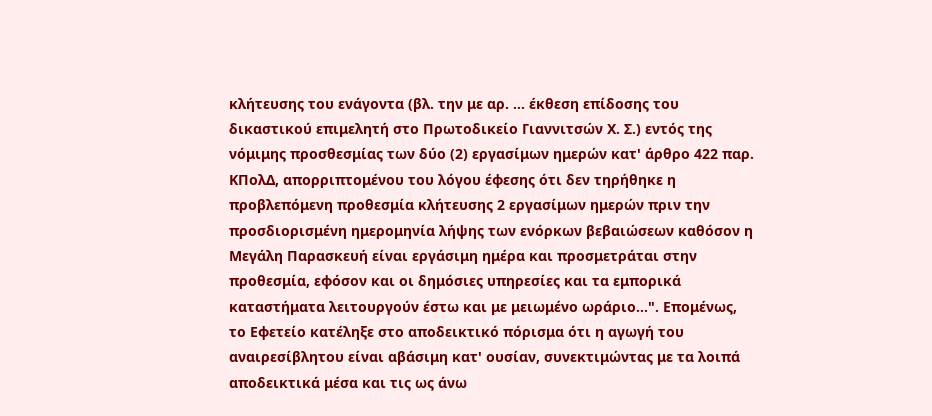κλήτευσης του ενάγοντα (βλ. την με αρ. ... έκθεση επίδοσης του δικαστικού επιμελητή στο Πρωτοδικείο Γιαννιτσών Χ. Σ.) εντός της νόμιμης προσθεσμίας των δύο (2) εργασίμων ημερών κατ' άρθρο 422 παρ. ΚΠολΔ, απορριπτομένου του λόγου έφεσης ότι δεν τηρήθηκε η προβλεπόμενη προθεσμία κλήτευσης 2 εργασίμων ημερών πριν την προσδιορισμένη ημερομηνία λήψης των ενόρκων βεβαιώσεων καθόσον η Μεγάλη Παρασκευή είναι εργάσιμη ημέρα και προσμετράται στην προθεσμία, εφόσον και οι δημόσιες υπηρεσίες και τα εμπορικά καταστήματα λειτουργούν έστω και με μειωμένο ωράριο...". Επομένως, το Εφετείο κατέληξε στο αποδεικτικό πόρισμα ότι η αγωγή του αναιρεσίβλητου είναι αβάσιμη κατ' ουσίαν, συνεκτιμώντας με τα λοιπά αποδεικτικά μέσα και τις ως άνω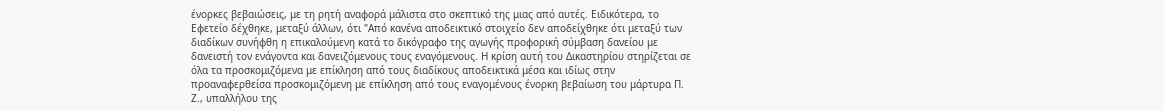ένορκες βεβαιώσεις, με τη ρητή αναφορά μάλιστα στο σκεπτικό της μιας από αυτές. Ειδικότερα, το Εφετείο δέχθηκε, μεταξύ άλλων, ότι "Από κανένα αποδεικτικό στοιχείο δεν αποδείχθηκε ότι μεταξύ των διαδίκων συνήφθη η επικαλούμενη κατά το δικόγραφο της αγωγής προφορική σύμβαση δανείου με δανειστή τον ενάγοντα και δανειζόμενους τους εναγόμενους. Η κρίση αυτή του Δικαστηρίου στηρίζεται σε όλα τα προσκομιζόμενα με επίκληση από τους διαδίκους αποδεικτικά μέσα και ιδίως στην προαναφερθείσα προσκομιζόμενη με επίκληση από τους εναγομένους ένορκη βεβαίωση του μάρτυρα Π. Ζ., υπαλλήλου της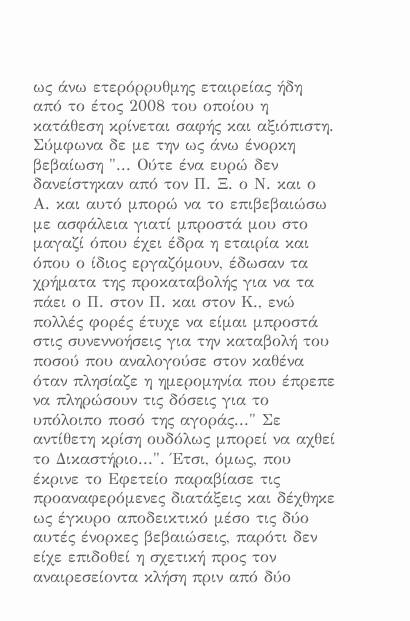ως άνω ετερόρρυθμης εταιρείας ήδη από το έτος 2008 του οποίου η κατάθεση κρίνεται σαφής και αξιόπιστη. Σύμφωνα δε με την ως άνω ένορκη βεβαίωση "... Ούτε ένα ευρώ δεν δανείστηκαν από τον Π. Ξ. ο Ν. και ο Α. και αυτό μπορώ να το επιβεβαιώσω με ασφάλεια γιατί μπροστά μου στο μαγαζί όπου έχει έδρα η εταιρία και όπου ο ίδιος εργαζόμουν, έδωσαν τα χρήματα της προκαταβολής για να τα πάει ο Π. στον Π. και στον Κ., ενώ πολλές φορές έτυχε να είμαι μπροστά στις συνεννοήσεις για την καταβολή του ποσού που αναλογούσε στον καθένα όταν πλησίαζε η ημερομηνία που έπρεπε να πληρώσουν τις δόσεις για το υπόλοιπο ποσό της αγοράς..." Σε αντίθετη κρίση ουδόλως μπορεί να αχθεί το Δικαστήριο...". Έτσι, όμως, που έκρινε το Εφετείο παραβίασε τις προαναφερόμενες διατάξεις και δέχθηκε ως έγκυρο αποδεικτικό μέσο τις δύο αυτές ένορκες βεβαιώσεις, παρότι δεν είχε επιδοθεί η σχετική προς τον αναιρεσείοντα κλήση πριν από δύο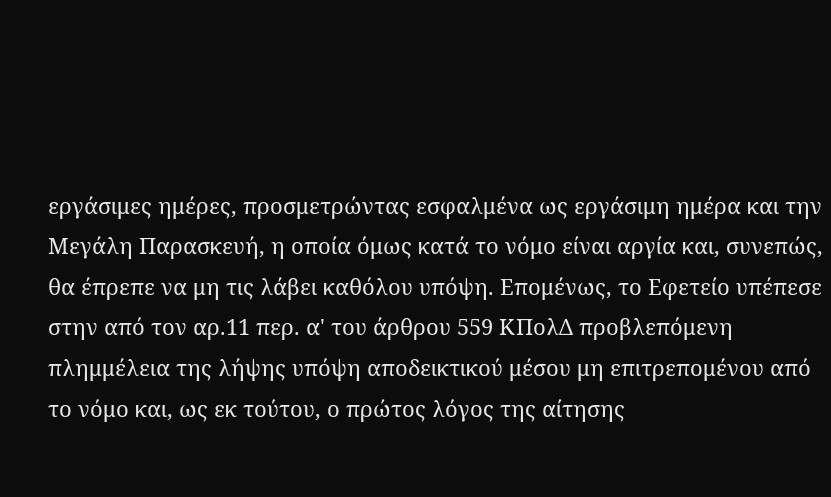εργάσιμες ημέρες, προσμετρώντας εσφαλμένα ως εργάσιμη ημέρα και την Μεγάλη Παρασκευή, η οποία όμως κατά το νόμο είναι αργία και, συνεπώς, θα έπρεπε να μη τις λάβει καθόλου υπόψη. Επομένως, το Εφετείο υπέπεσε στην από τον αρ.11 περ. α' του άρθρου 559 ΚΠολΔ προβλεπόμενη πλημμέλεια της λήψης υπόψη αποδεικτικού μέσου μη επιτρεπομένου από το νόμο και, ως εκ τούτου, ο πρώτος λόγος της αίτησης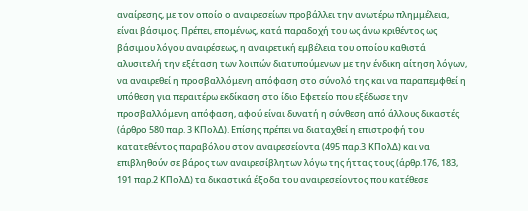αναίρεσης, με τον οποίο ο αναιρεσείων προβάλλει την ανωτέρω πλημμέλεια, είναι βάσιμος. Πρέπει, επομένως, κατά παραδοχή του ως άνω κριθέντος ως βάσιμου λόγου αναιρέσεως, η αναιρετική εμβέλεια του οποίου καθιστά αλυσιτελή την εξέταση των λοιπών διατυπούμενων με την ένδικη αίτηση λόγων, να αναιρεθεί η προσβαλλόμενη απόφαση στο σύνολό της και να παραπεμφθεί η υπόθεση για περαιτέρω εκδίκαση στο ίδιο Εφετείο που εξέδωσε την προσβαλλόμενη απόφαση, αφού είναι δυνατή η σύνθεση από άλλους δικαστές (άρθρο 580 παρ. 3 ΚΠολΔ). Επίσης πρέπει να διαταχθεί η επιστροφή του κατατεθέντος παραβόλου στον αναιρεσείοντα (495 παρ.3 ΚΠολΔ) και να επιβληθούν σε βάρος των αναιρεσίβλητων λόγω της ήττας τους (άρθρ.176, 183, 191 παρ.2 ΚΠολΔ) τα δικαστικά έξοδα του αναιρεσείοντος που κατέθεσε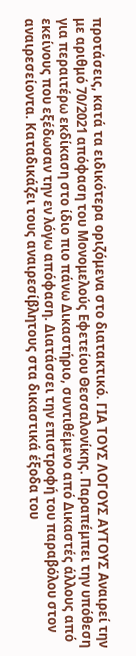προτάσεις, κατά τα ειδικότερα οριζόμενα στο διατακτικό. ΓΙΑ ΤΟΥΣ ΛΟΓΟΥΣ ΑΥΤΟΥΣ Αναιρεί την με αριθμό 70/2021 απόφαση του Μονομελούς Εφετείου Θεσσαλονίκης. Παραπέμπει την υπόθεση για περαιτέρω εκδίκαση στο ίδιο πιο πάνω Δικαστήριο, συντιθέμενο από Δικαστές άλλους από εκείνους που εξέδωσαν την εν λόγω απόφαση. Διατάσσει την επιστροφή του παραβόλου στον αναιρεσείοντα. Καταδικάζει τους αναιρεσίβλητους στα δικαστικά έξοδα του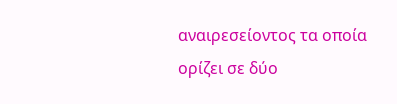αναιρεσείοντος τα οποία ορίζει σε δύο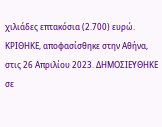χιλιάδες επτακόσια (2.700) ευρώ. ΚΡΙΘΗΚΕ, αποφασίσθηκε στην Αθήνα, στις 26 Απριλίου 2023. ΔΗΜΟΣΙΕΥΘΗΚΕ σε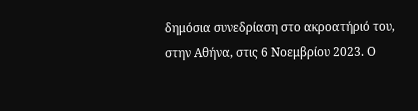δημόσια συνεδρίαση στο ακροατήριό του, στην Αθήνα, στις 6 Νοεμβρίου 2023. Ο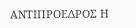ΑΝΤΙΠΡΟΕΔΡΟΣ Η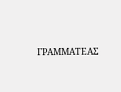ΓΡΑΜΜΑΤΕΑΣ